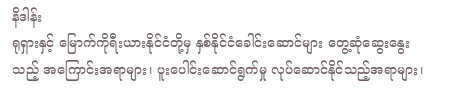နိဒါန်း
ရုရှားနှင့် မြောက်ကိုရီးယားနိုင်ငံတို့မှ နှစ်နိုင်ငံခေါင်းဆောင်များ တွေ့ဆုံဆွေးနွေးသည့် အကြောင်းအရာများ၊ ပူးပေါင်းဆောင်ရွက်မှု လုပ်ဆောင်နိုင်သည့်အရာများ၊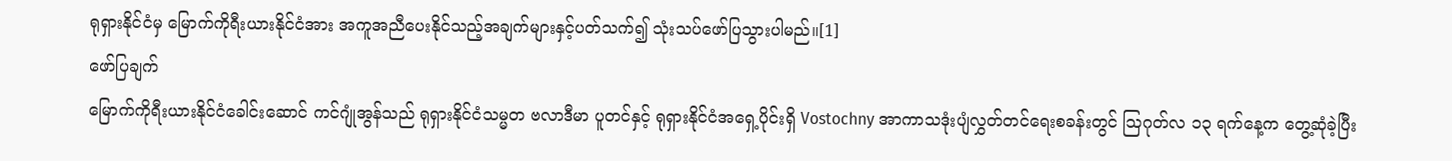ရုရှားနိုင်ငံမှ မြောက်ကိုရီးယားနိုင်ငံအား အကူအညီပေးနိုင်သည့်အချက်များနှင့်ပတ်သက်၍ သုံးသပ်ဖော်ပြသွားပါမည်။[1]
ဖော်ပြချက်
မြောက်ကိုရီးယားနိုင်ငံခေါင်းဆောင် ကင်ဂျုံအွန်သည် ရုရှားနိုင်ငံသမ္မတ ဗလာဒီမာ ပူတင်နှင့် ရုရှားနိုင်ငံအရှေ့ပိုင်းရှိ Vostochny အာကာသဒုံးပျံလွှတ်တင်ရေးစခန်းတွင် ဩဂုတ်လ ၁၃ ရက်နေ့က တွေ့ဆုံခဲ့ပြီး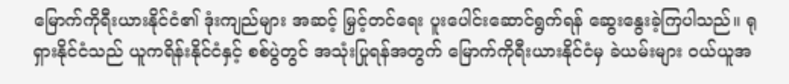မြောက်ကိုရီးယားနိုင်ငံ၏ ဒုံးကျည်များ အဆင့် မြှင့်တင်ရေး ပူးပေါင်းဆောင်ရွက်ရန် ဆွေးနွေးခဲ့ကြပါသည်။ ရုရှားနိုင်ငံသည် ယူကရိန်းနိုင်ငံနှင့် စစ်ပွဲတွင် အသုံးပြုရန်အတွက် မြောက်ကိုရီးယားနိုင်ငံမှ ခဲယမ်းများ ဝယ်ယူအ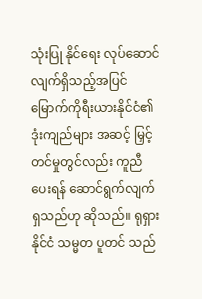သုံးပြု နိုင်ရေး လုပ်ဆောင်လျက်ရှိသည့်အပြင် မြောက်ကိုရီးယားနိုင်ငံ၏ ဒုံးကျည်များ အဆင့် မြှင့်တင်မှုတွင်လည်း ကူညီပေးရန် ဆောင်ရွက်လျက်ရှသည်ဟု ဆိုသည်။ ရုရှားနိုင်ငံ သမ္မတ ပူတင် သည်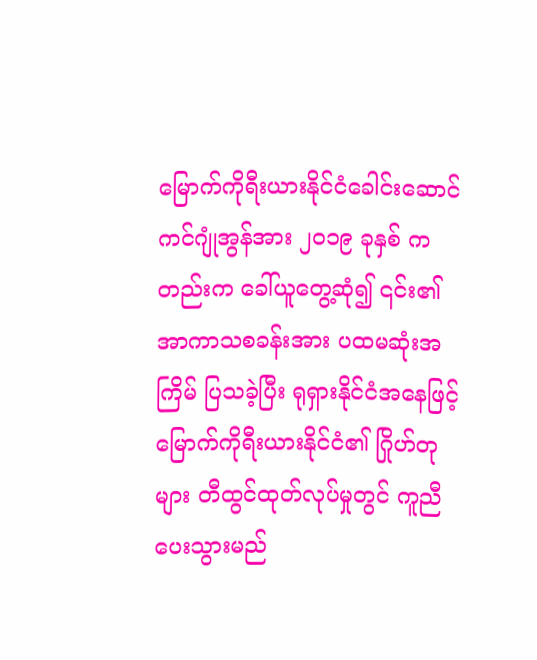မြောက်ကိုရီးယားနိုင်ငံခေါင်းဆောင် ကင်ဂျုံအွန်အား ၂၀၁၉ ခုနှစ် ကတည်းက ခေါ်ယူတွေ့ဆုံ၍ ၎င်း၏ အာကာသစခန်းအား ပထမဆုံးအကြိမ် ပြသခဲ့ပြီး ရုရှားနိုင်ငံအနေဖြင့် မြောက်ကိုရီးယားနိုင်ငံ၏ ဂြိုဟ်တုများ တီထွင်ထုတ်လုပ်မှုတွင် ကူညီ ပေးသွားမည်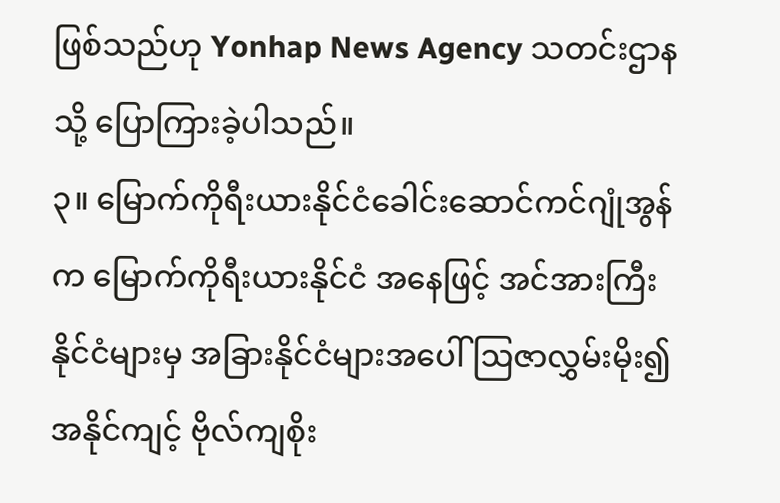ဖြစ်သည်ဟု Yonhap News Agency သတင်းဌာနသို့ ပြောကြားခဲ့ပါသည်။
၃။ မြောက်ကိုရီးယားနိုင်ငံခေါင်းဆောင်ကင်ဂျုံအွန်က မြောက်ကိုရီးယားနိုင်ငံ အနေဖြင့် အင်အားကြီးနိုင်ငံများမှ အခြားနိုင်ငံများအပေါ် ဩဇာလွှမ်းမိုး၍ အနိုင်ကျင့် ဗိုလ်ကျစိုး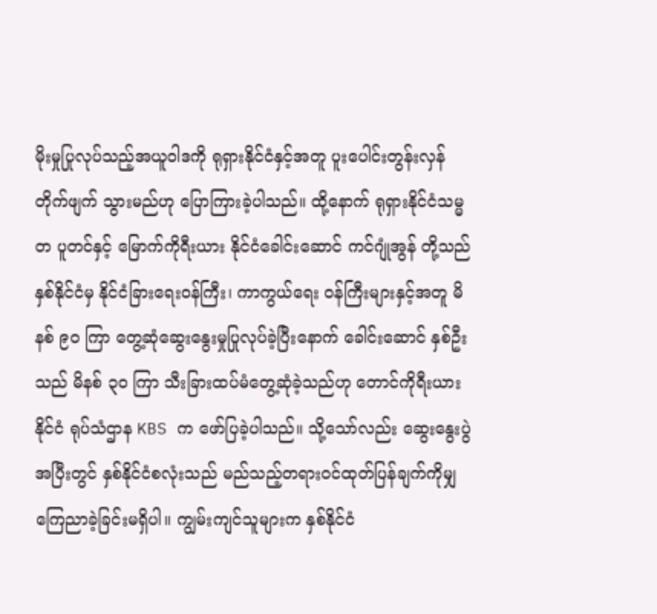မိုးမှုပြုလုပ်သည့်အယူဝါဒကို ရုရှားနိုင်ငံနှင့်အတူ ပူးပေါင်းတွန်းလှန်တိုက်ဖျက် သွားမည်ဟု ပြောကြားခဲ့ပါသည်။ ထို့နောက် ရုရှားနိုင်ငံသမ္မတ ပူတင်နှင့် မြောက်ကိုရီးယား နိုင်ငံခေါင်းဆောင် ကင်ဂျုံအွန် တို့သည် နှစ်နိုင်ငံမှ နိုင်ငံခြားရေးဝန်ကြီး၊ ကာကွယ်ရေး ဝန်ကြီးများနှင့်အတူ မိနစ် ၉၀ ကြာ တွေ့ဆုံဆွေးနွေးမှုပြုလုပ်ခဲ့ပြီးနောက် ခေါင်းဆောင် နှစ်ဦးသည် မိနစ် ၃၀ ကြာ သီးခြားထပ်မံတွေ့ဆုံခဲ့သည်ဟု တောင်ကိုရီးယားနိုင်ငံ ရုပ်သံဌာန KBS က ဖော်ပြခဲ့ပါသည်။ သို့သော်လည်း ဆွေးနွေးပွဲအပြီးတွင် နှစ်နိုင်ငံစလုံးသည် မည်သည့်တရားဝင်ထုတ်ပြန်ချက်ကိုမျှ ကြေညာခဲ့ခြင်းမရှိပါ။ ကျွမ်းကျင်သူများက နှစ်နိုင်ငံ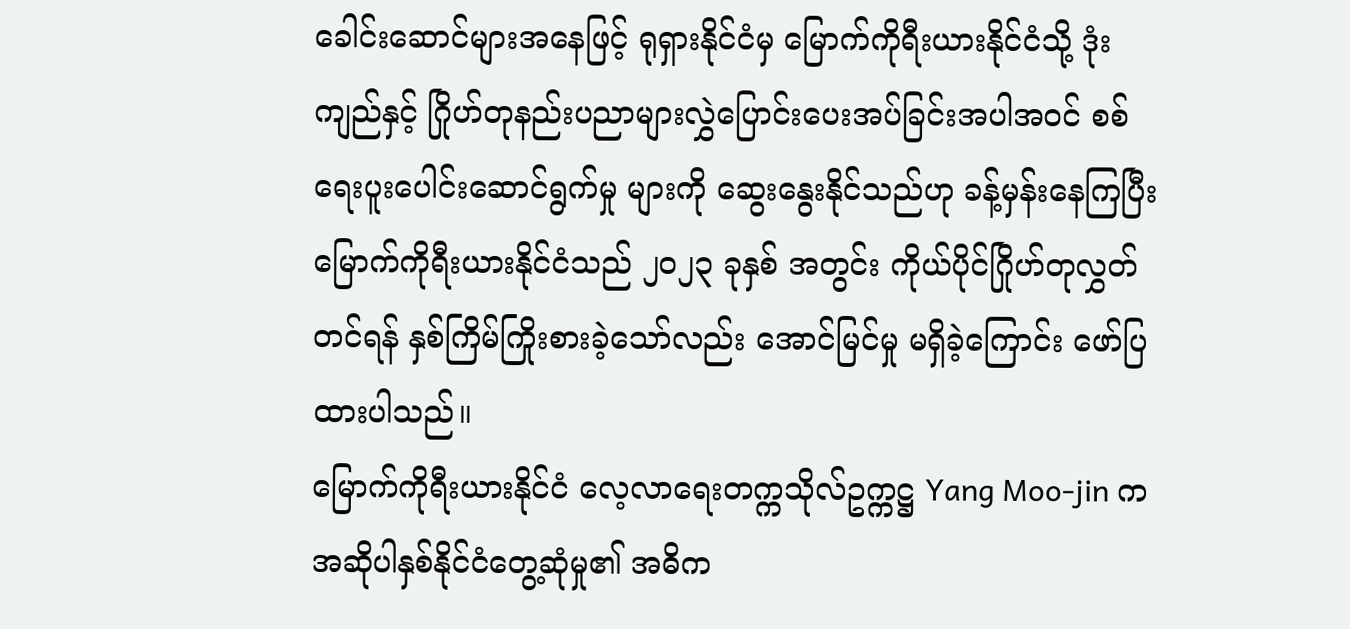ခေါင်းဆောင်များအနေဖြင့် ရုရှားနိုင်ငံမှ မြောက်ကိုရီးယားနိုင်ငံသို့ ဒုံးကျည်နှင့် ဂြိုဟ်တုနည်းပညာများလွှဲပြောင်းပေးအပ်ခြင်းအပါအဝင် စစ်ရေးပူးပေါင်းဆောင်ရွက်မှု များကို ဆွေးနွေးနိုင်သည်ဟု ခန့်မှန်းနေကြပြီး မြောက်ကိုရီးယားနိုင်ငံသည် ၂၀၂၃ ခုနှစ် အတွင်း ကိုယ်ပိုင်ဂြိုဟ်တုလွှတ်တင်ရန် နှစ်ကြိမ်ကြိုးစားခဲ့သော်လည်း အောင်မြင်မှု မရှိခဲ့ကြောင်း ဖော်ပြထားပါသည်။
မြောက်ကိုရီးယားနိုင်ငံ လေ့လာရေးတက္ကသိုလ်ဥက္ကဋ္ဌ Yang Moo-jin က အဆိုပါနှစ်နိုင်ငံတွေ့ဆုံမှု၏ အဓိက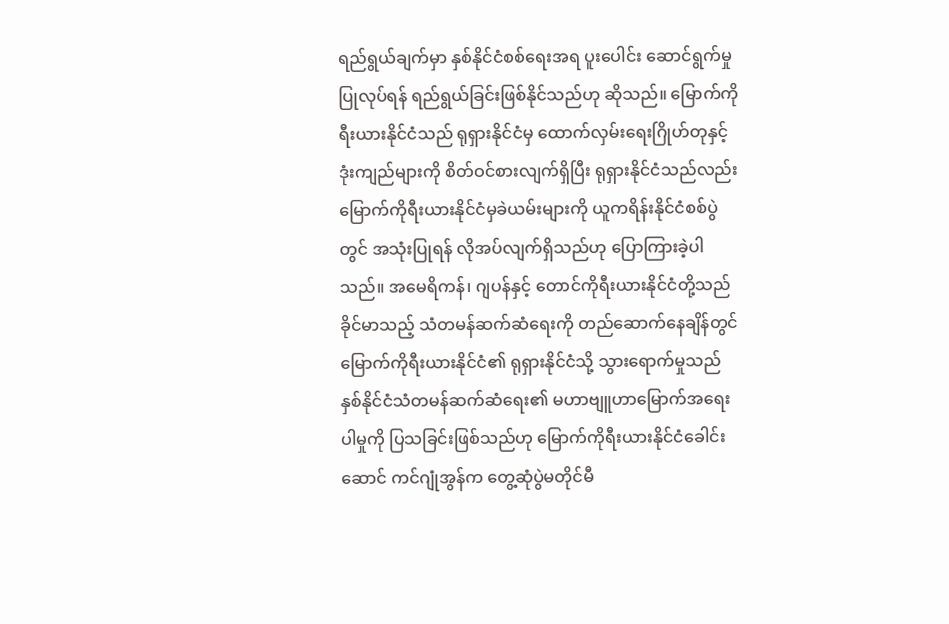ရည်ရွယ်ချက်မှာ နှစ်နိုင်ငံစစ်ရေးအရ ပူးပေါင်း ဆောင်ရွက်မှုပြုလုပ်ရန် ရည်ရွယ်ခြင်းဖြစ်နိုင်သည်ဟု ဆိုသည်။ မြောက်ကိုရီးယားနိုင်ငံသည် ရုရှားနိုင်ငံမှ ထောက်လှမ်းရေးဂြိုဟ်တုနှင့် ဒုံးကျည်များကို စိတ်ဝင်စားလျက်ရှိပြီး ရုရှားနိုင်ငံသည်လည်း မြောက်ကိုရီးယားနိုင်ငံမှခဲယမ်းများကို ယူကရိန်းနိုင်ငံစစ်ပွဲတွင် အသုံးပြုရန် လိုအပ်လျက်ရှိသည်ဟု ပြောကြားခဲ့ပါသည်။ အမေရိကန်၊ ဂျပန်နှင့် တောင်ကိုရီးယားနိုင်ငံတို့သည် ခိုင်မာသည့် သံတမန်ဆက်ဆံရေးကို တည်ဆောက်နေချိန်တွင် မြောက်ကိုရီးယားနိုင်ငံ၏ ရုရှားနိုင်ငံသို့ သွားရောက်မှုသည် နှစ်နိုင်ငံသံတမန်ဆက်ဆံရေး၏ မဟာဗျူဟာမြောက်အရေးပါမှုကို ပြသခြင်းဖြစ်သည်ဟု မြောက်ကိုရီးယားနိုင်ငံခေါင်းဆောင် ကင်ဂျုံအွန်က တွေ့ဆုံပွဲမတိုင်မီ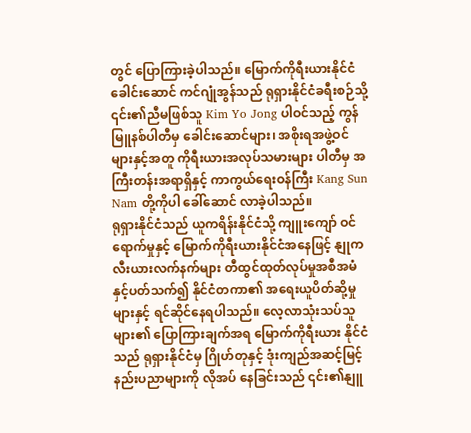တွင် ပြောကြားခဲ့ပါသည်။ မြောက်ကိုရီးယားနိုင်ငံခေါင်းဆောင် ကင်ဂျုံအွန်သည် ရုရှားနိုင်ငံခရီးစဉ်သို့ ၎င်း၏ညီမဖြစ်သူ Kim Yo Jong ပါဝင်သည့် ကွန်မြူနစ်ပါတီမှ ခေါင်းဆောင်များ၊ အစိုးရအဖွဲ့ဝင်များနှင့်အတူ ကိုရီးယားအလုပ်သမားများ ပါတီမှ အကြီးတန်းအရာရှိနှင့် ကာကွယ်ရေးဝန်ကြီး Kang Sun Nam တို့ကိုပါ ခေါ်ဆောင် လာခဲ့ပါသည်။
ရုရှားနိုင်ငံသည် ယူကရိန်းနိုင်ငံသို့ ကျူးကျော် ဝင်ရောက်မှုနှင့် မြောက်ကိုရီးယားနိုင်ငံအနေဖြင့် နျုကလီးယားလက်နက်များ တီထွင်ထုတ်လုပ်မှုအစီအမံနှင့်ပတ်သက်၍ နိုင်ငံတကာ၏ အရေးယူပိတ်ဆို့မှုများနှင့် ရင်ဆိုင်နေရပါသည်။ လေ့လာသုံးသပ်သူများ၏ ပြောကြားချက်အရ မြောက်ကိုရီးယား နိုင်ငံသည် ရုရှားနိုင်ငံမှ ဂြိုဟ်တုနှင့် ဒုံးကျည်အဆင့်မြင့်နည်းပညာများကို လိုအပ် နေခြင်းသည် ၎င်း၏နျူ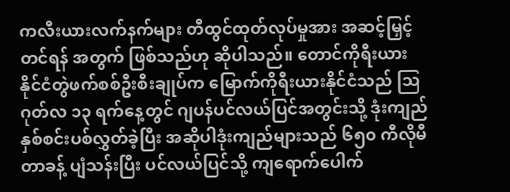ကလီးယားလက်နက်များ တီထွင်ထုတ်လုပ်မှုအား အဆင့်မြှင့်တင်ရန် အတွက် ဖြစ်သည်ဟု ဆိုပါသည်။ တောင်ကိုရီးယားနိုင်ငံတွဲဖက်စစ်ဦးစီးချုပ်က မြောက်ကိုရီးယားနိုင်ငံသည် ဩဂုတ်လ ၁၃ ရက်နေ့တွင် ဂျပန်ပင်လယ်ပြင်အတွင်းသို့ ဒုံးကျည်နှစ်စင်းပစ်လွှတ်ခဲ့ပြီး အဆိုပါဒုံးကျည်များသည် ၆၅၀ ကီလိုမီတာခန့် ပျံသန်းပြီး ပင်လယ်ပြင်သို့ ကျရောက်ပေါက်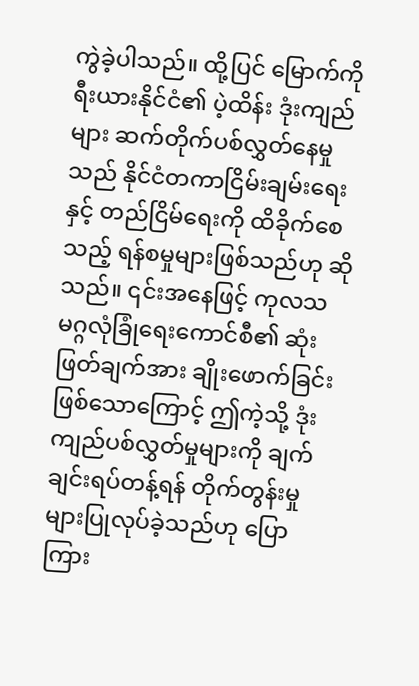ကွဲခဲ့ပါသည်။ ထို့ပြင် မြောက်ကိုရီးယားနိုင်ငံ၏ ပဲ့ထိန်း ဒုံးကျည်များ ဆက်တိုက်ပစ်လွှတ်နေမှုသည် နိုင်ငံတကာငြိမ်းချမ်းရေးနှင့် တည်ငြိမ်ရေးကို ထိခိုက်စေသည့် ရန်စမှုများဖြစ်သည်ဟု ဆိုသည်။ ၎င်းအနေဖြင့် ကုလသမဂ္ဂလုံခြုံရေးကောင်စီ၏ ဆုံးဖြတ်ချက်အား ချိုးဖောက်ခြင်းဖြစ်သောကြောင့် ဤကဲ့သို့ ဒုံးကျည်ပစ်လွှတ်မှုများကို ချက်ချင်းရပ်တန့်ရန် တိုက်တွန်းမှုများပြုလုပ်ခဲ့သည်ဟု ပြောကြား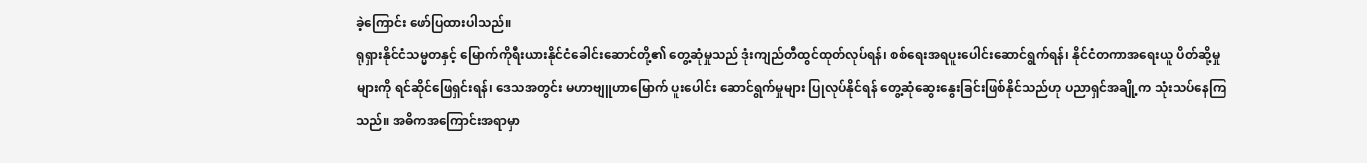ခဲ့ကြောင်း ဖော်ပြထားပါသည်။
ရုရှားနိုင်ငံသမ္မတနှင့် မြောက်ကိုရီးယားနိုင်ငံခေါင်းဆောင်တို့၏ တွေ့ဆုံမှုသည် ဒုံးကျည်တီထွင်ထုတ်လုပ်ရန်၊ စစ်ရေးအရပူးပေါင်းဆောင်ရွက်ရန်၊ နိုင်ငံတကာအရေးယူ ပိတ်ဆို့မှုများကို ရင်ဆိုင်ဖြေရှင်းရန်၊ ဒေသအတွင်း မဟာဗျူဟာမြောက် ပူးပေါင်း ဆောင်ရွက်မှုများ ပြုလုပ်နိုင်ရန် တွေ့ဆုံဆွေးနွေးခြင်းဖြစ်နိုင်သည်ဟု ပညာရှင်အချို့က သုံးသပ်နေကြသည်။ အဓိကအကြောင်းအရာမှာ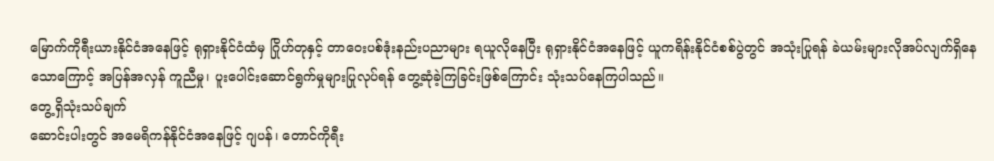မြောက်ကိုရီးယားနိုင်ငံအနေဖြင့် ရုရှားနိုင်ငံထံမှ ဂြိုဟ်တုနှင့် တာဝေးပစ်ဒုံးနည်းပညာများ ရယူလိုနေပြီး ရုရှားနိုင်ငံအနေဖြင့် ယူကရိန်းနိုင်ငံစစ်ပွဲတွင် အသုံးပြုရန် ခဲယမ်းများလိုအပ်လျက်ရှိနေသောကြောင့် အပြန်အလှန် ကူညီမှု၊ ပူးပေါင်းဆောင်ရွက်မှုများပြုလုပ်ရန် တွေ့ဆုံခဲ့ကြခြင်းဖြစ်ကြောင်း သုံးသပ်နေကြပါသည်။
တွေ့ရှိသုံးသပ်ချက်
ဆောင်းပါးတွင် အမေရိကန်နိုင်ငံအနေဖြင့် ဂျပန်၊ တောင်ကိုရီး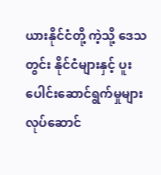ယားနိုင်ငံတို့ ကဲ့သို့ ဒေသတွင်း နိုင်ငံများနှင့် ပူးပေါင်းဆောင်ရွက်မှုများ လုပ်ဆောင်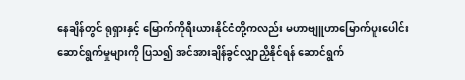နေချိန်တွင် ရုရှားနှင့် မြောက်ကိုရီးယားနိုင်ငံတို့ကလည်း မဟာဗျူဟာမြောက်ပူးပေါင်းဆောင်ရွက်မှုများကို ပြသ၍ အင်အားချိန်ခွင်လျှာညှိနိုင်ရန် ဆောင်ရွက်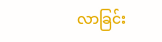လာခြင်း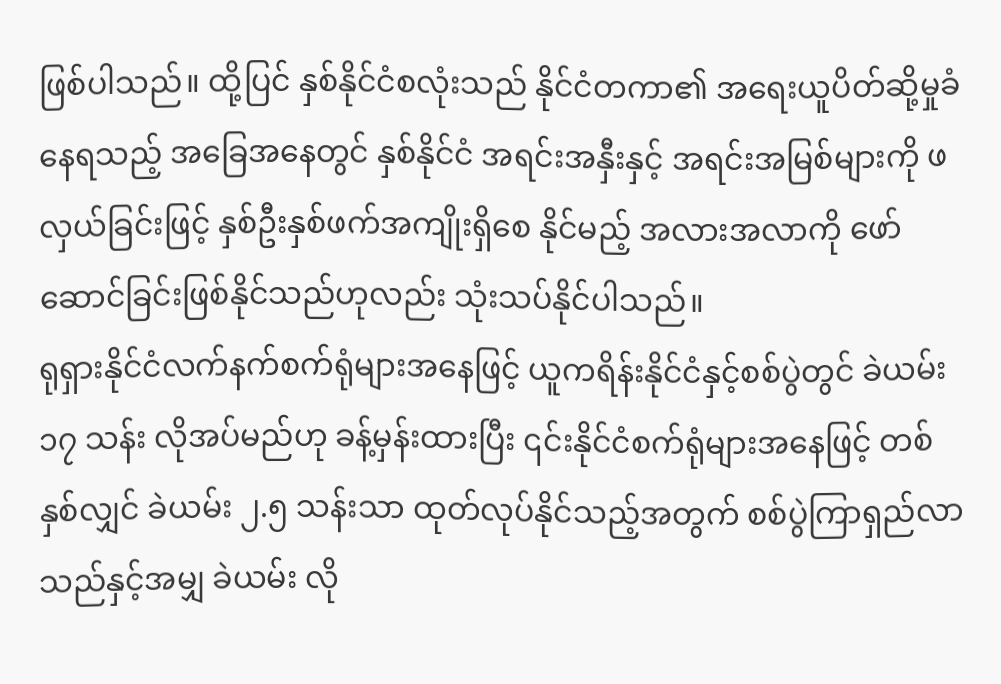ဖြစ်ပါသည်။ ထို့ပြင် နှစ်နိုင်ငံစလုံးသည် နိုင်ငံတကာ၏ အရေးယူပိတ်ဆို့မှုခံနေရသည့် အခြေအနေတွင် နှစ်နိုင်ငံ အရင်းအနှီးနှင့် အရင်းအမြစ်များကို ဖလှယ်ခြင်းဖြင့် နှစ်ဦးနှစ်ဖက်အကျိုးရှိစေ နိုင်မည့် အလားအလာကို ဖော်ဆောင်ခြင်းဖြစ်နိုင်သည်ဟုလည်း သုံးသပ်နိုင်ပါသည်။
ရုရှားနိုင်ငံလက်နက်စက်ရုံများအနေဖြင့် ယူကရိန်းနိုင်ငံနှင့်စစ်ပွဲတွင် ခဲယမ်း ၁၇ သန်း လိုအပ်မည်ဟု ခန့်မှန်းထားပြီး ၎င်းနိုင်ငံစက်ရုံများအနေဖြင့် တစ်နှစ်လျှင် ခဲယမ်း ၂.၅ သန်းသာ ထုတ်လုပ်နိုင်သည့်အတွက် စစ်ပွဲကြာရှည်လာသည်နှင့်အမျှ ခဲယမ်း လို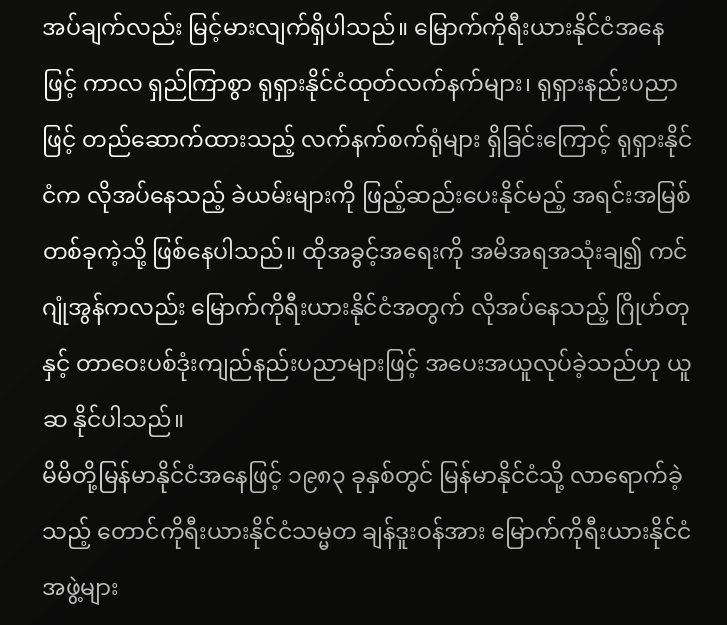အပ်ချက်လည်း မြင့်မားလျက်ရှိပါသည်။ မြောက်ကိုရီးယားနိုင်ငံအနေဖြင့် ကာလ ရှည်ကြာစွာ ရုရှားနိုင်ငံထုတ်လက်နက်များ၊ ရုရှားနည်းပညာဖြင့် တည်ဆောက်ထားသည့် လက်နက်စက်ရုံများ ရှိခြင်းကြောင့် ရုရှားနိုင်ငံက လိုအပ်နေသည့် ခဲယမ်းများကို ဖြည့်ဆည်းပေးနိုင်မည့် အရင်းအမြစ်တစ်ခုကဲ့သို့ ဖြစ်နေပါသည်။ ထိုအခွင့်အရေးကို အမိအရအသုံးချ၍ ကင်ဂျုံအွန်ကလည်း မြောက်ကိုရီးယားနိုင်ငံအတွက် လိုအပ်နေသည့် ဂြိုဟ်တုနှင့် တာဝေးပစ်ဒုံးကျည်နည်းပညာများဖြင့် အပေးအယူလုပ်ခဲ့သည်ဟု ယူဆ နိုင်ပါသည်။
မိမိတို့မြန်မာနိုင်ငံအနေဖြင့် ၁၉၈၃ ခုနှစ်တွင် မြန်မာနိုင်ငံသို့ လာရောက်ခဲ့သည့် တောင်ကိုရီးယားနိုင်ငံသမ္မတ ချန်ဒူးဝန်အား မြောက်ကိုရီးယားနိုင်ငံ အဖွဲ့များ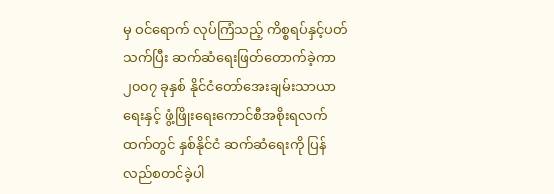မှ ဝင်ရောက် လုပ်ကြံသည့် ကိစ္စရပ်နှင့်ပတ်သက်ပြီး ဆက်ဆံရေးဖြတ်တောက်ခဲ့ကာ ၂၀၀၇ ခုနှစ် နိုင်ငံတော်အေးချမ်းသာယာရေးနှင့် ဖွံ့ဖြိုးရေးကောင်စီအစိုးရလက်ထက်တွင် နှစ်နိုင်ငံ ဆက်ဆံရေးကို ပြန်လည်စတင်ခဲ့ပါ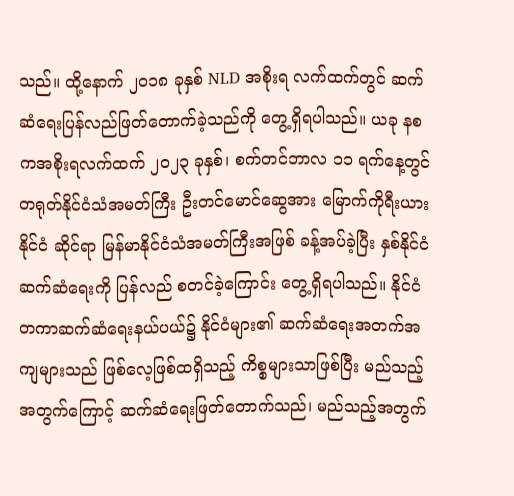သည်။ ထို့နောက် ၂၀၁၈ ခုနှစ် NLD အစိုးရ လက်ထက်တွင် ဆက်ဆံရေးပြန်လည်ဖြတ်တောက်ခဲ့သည်ကို တွေ့ရှိရပါသည်။ ယခု နစကအစိုးရလက်ထက် ၂၀၂၃ ခုနှစ်၊ စက်တင်ဘာလ ၁၁ ရက်နေ့တွင် တရုတ်နိုင်ငံသံအမတ်ကြီး ဦးတင်မောင်ဆွေအား မြောက်ကိုရီးယားနိုင်ငံ ဆိုင်ရာ မြန်မာနိုင်ငံသံအမတ်ကြီးအဖြစ် ခန့်အပ်ခဲ့ပြီး နှစ်နိုင်ငံဆက်ဆံရေးကို ပြန်လည် စတင်ခဲ့ကြောင်း တွေ့ရှိရပါသည်။ နိုင်ငံတကာဆက်ဆံရေးနယ်ပယ်၌ နိုင်ငံများ၏ ဆက်ဆံရေးအတက်အကျများသည် ဖြစ်လေ့ဖြစ်ထရှိသည့် ကိစ္စများသာဖြစ်ပြီး မည်သည့်အတွက်ကြောင့် ဆက်ဆံရေးဖြတ်တောက်သည်၊ မည်သည့်အတွက်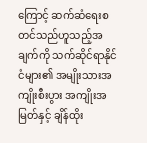ကြောင့် ဆက်ဆံရေးစတင်သည်ဟူသည့်အချက်ကို သက်ဆိုင်ရာနိုင်ငံများ၏ အမျိုးသားအကျိုးစီးပွား အကျိုးအမြတ်နှင့် ချိန်ထိုး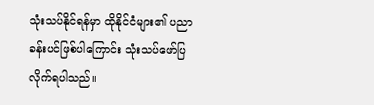သုံးသပ်နိုင်ရန်မှာ ထိုနိုင်ငံများ၏ ပညာခန်းပင်ဖြစ်ပါကြောင်း သုံးသပ်ဖော်ပြလိုက်ရပါသည်။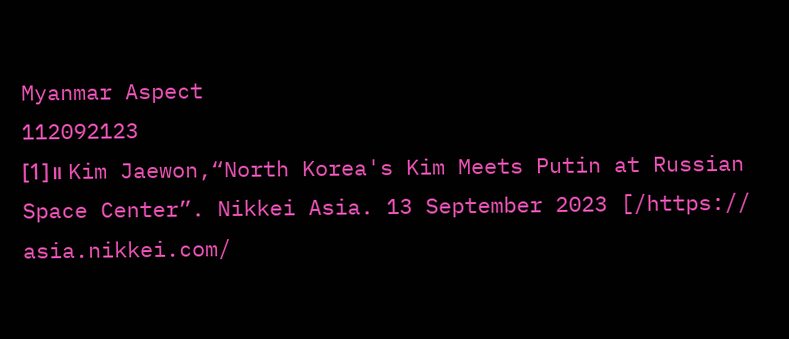Myanmar Aspect
112092123
[1]။ Kim Jaewon,“North Korea's Kim Meets Putin at Russian Space Center”. Nikkei Asia. 13 September 2023 [/https:// asia.nikkei.com/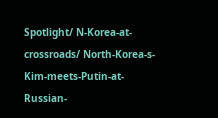Spotlight/ N-Korea-at-crossroads/ North-Korea-s-Kim-meets-Putin-at-Russian-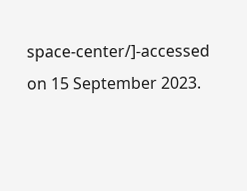space-center/]-accessed on 15 September 2023.